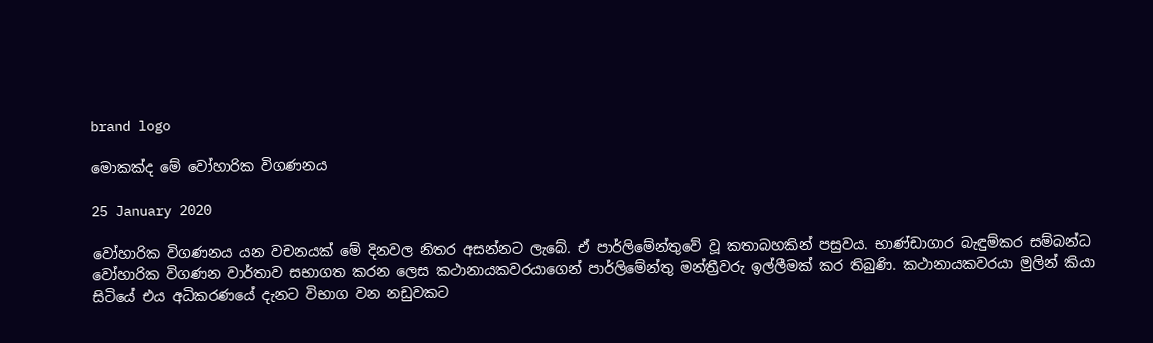brand logo

මොකක්ද මේ වෝහාරික විගණනය

25 January 2020

වෝහාරික විගණනය යන වචනයක් මේ දිනවල නිතර අසන්නට ලැබේ. ඒ පාර්ලිමේන්තුවේ වූ කතාබහකින් පසුවය. භාණ්ඩාගාර බැඳුම්කර සම්බන්ධ වෝහාරික විගණන වාර්තාව සභාගත කරන ලෙස කථානායකවරයාගෙන් පාර්ලිමේන්තු මන්ත්‍රීවරු ඉල්ලීමක් කර තිබුණි. කථානායකවරයා මුලින් කියා සිටියේ එය අධිකරණයේ දැනට විභාග වන නඩුවකට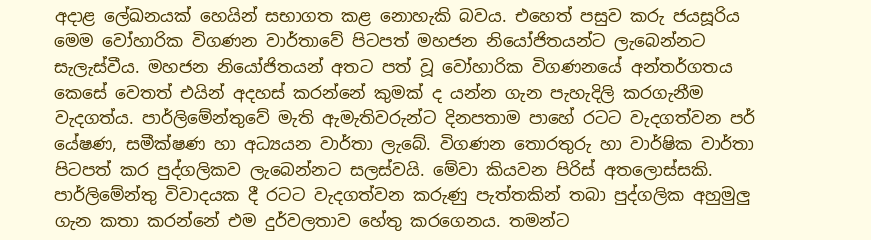අදාළ ලේඛනයක් හෙයින් සභාගත කළ නොහැකි බවය. එහෙත් පසුව කරු ජයසූරිය මෙම වෝහාරික විගණන වාර්තාවේ පිටපත් මහජන නියෝජිතයන්ට ලැබෙන්නට සැලැස්වීය. මහජන නියෝජිතයන් අතට පත් වූ වෝහාරික විගණනයේ අන්තර්ගතය කෙසේ වෙතත් එයින් අදහස් කරන්නේ කුමක් ද යන්න ගැන පැහැදිලි කරගැනීම වැදගත්ය. පාර්ලිමේන්තුවේ මැති ඇමැතිවරුන්ට දිනපතාම පාහේ රටට වැදගත්වන පර් යේෂණ, සමීක්ෂණ හා අධ්‍යයන වාර්තා ලැබේ. විගණන තොරතුරු හා වාර්ෂික වාර්තා පිටපත් කර පුද්ගලිකව ලැබෙන්නට සලස්වයි. මේවා කියවන පිරිස් අතලොස්සකි. පාර්ලිමේන්තු විවාදයක දී රටට වැදගත්වන කරුණු පැත්තකින් තබා පුද්ගලික අහුමුලු ගැන කතා කරන්නේ එම දුර්වලතාව හේතු කරගෙනය. තමන්ට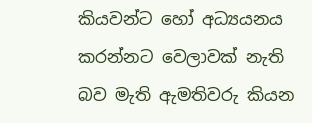කියවන්ට හෝ අධ්‍යයනය කරන්නට වෙලාවක් නැති බව මැති ඇමතිවරු කියන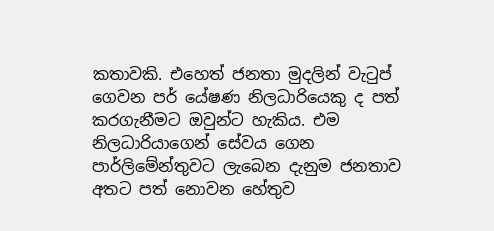කතාවකි. එහෙත් ජනතා මුදලින් වැටුප් ගෙවන පර් යේෂණ නිලධාරියෙකු ද පත් කරගැනීමට ඔවුන්ට හැකිය. එම නිලධාරියාගෙන් සේවය ගෙන පාර්ලිමේන්තුවට ලැබෙන දැනුම ජනතාව අතට පත් නොවන හේතුව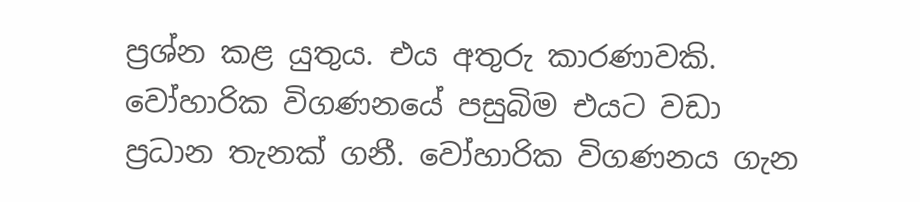ප්‍රශ්න කළ යුතුය. එය අතුරු කාරණාවකි. වෝහාරික විගණනයේ පසුබිම එයට වඩා ප්‍රධාන තැනක් ගනී. වෝහාරික විගණනය ගැන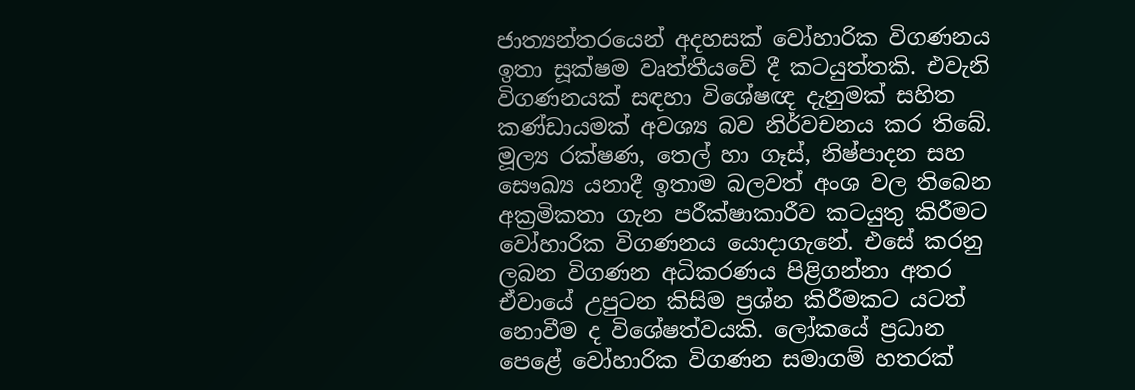ජාත්‍යන්තරයෙන් අදහසක් වෝහාරික විගණනය ඉතා සූක්ෂම වෘත්තීයවේ දී කටයුත්තකි. එවැනි විගණනයක් සඳහා විශේෂඥ දැනුමක් සහිත කණ්ඩායමක් අවශ්‍ය බව නිර්වචනය කර තිබේ. මූල්‍ය රක්ෂණ, තෙල් හා ගෑස්, නිෂ්පාදන සහ සෞඛ්‍ය යනාදී ඉතාම බලවත් අංශ වල තිබෙන අක්‍රමිකතා ගැන පරීක්ෂාකාරීව කටයුතු කිරීමට වෝහාරික විගණනය යොදාගැනේ. එසේ කරනු ලබන විගණන අධිකරණය පිළිගන්නා අතර ඒවායේ උපුටන කිසිම ප්‍රශ්න කිරීමකට යටත් නොවීම ද විශේෂත්වයකි. ලෝකයේ ප්‍රධාන පෙළේ වෝහාරික විගණන සමාගම් හතරක්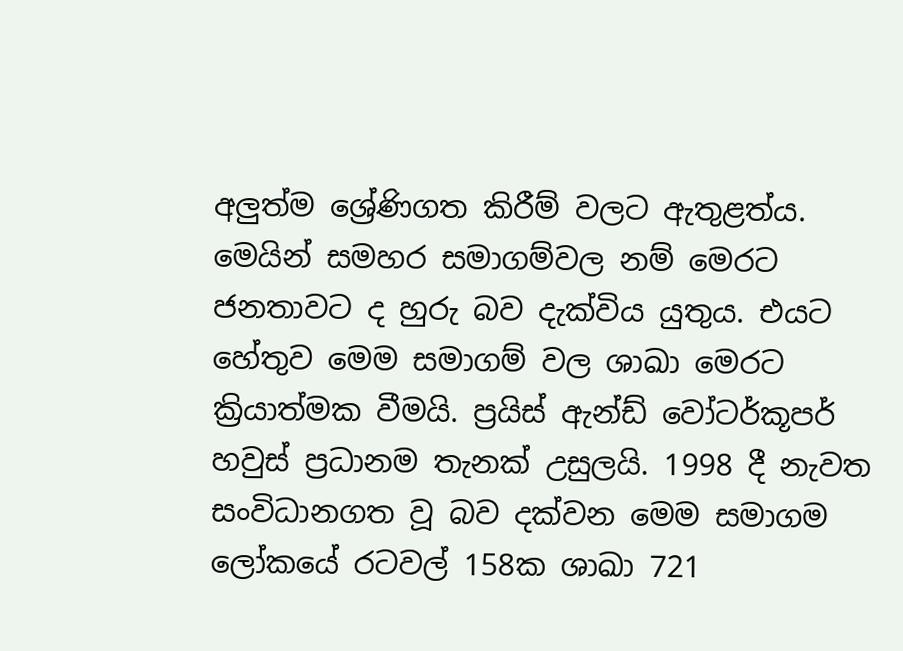අලුත්ම ශ්‍රේණිගත කිරීම් වලට ඇතුළත්ය. මෙයින් සමහර සමාගම්වල නම් මෙරට ජනතාවට ද හුරු බව දැක්විය යුතුය. එයට හේතුව මෙම සමාගම් වල ශාඛා මෙරට ක්‍රියාත්මක වීමයි. ප්‍රයිස් ඇන්ඩ් වෝටර්කූපර් හවුස් ප්‍රධානම තැනක් උසුලයි. 1998 දී නැවත සංවිධානගත වූ බව දක්වන මෙම සමාගම ලෝකයේ රටවල් 158ක ශාඛා 721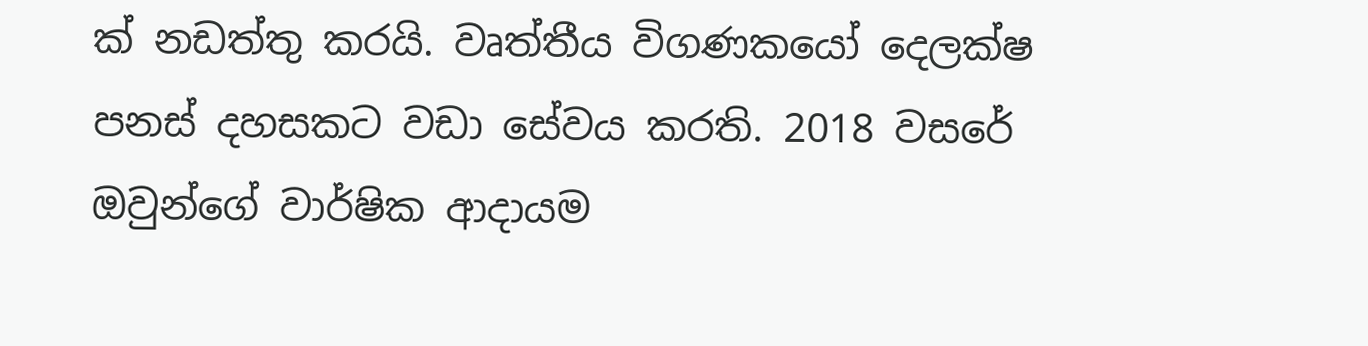ක් නඩත්තු කරයි. වෘත්තීය විගණකයෝ දෙලක්ෂ පනස් දහසකට වඩා සේවය කරති. 2018 වසරේ ඔවුන්ගේ වාර්ෂික ආදායම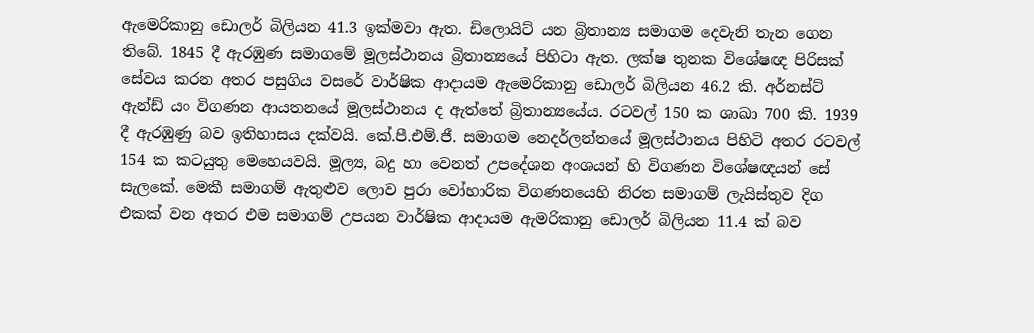ඇමෙරිකානු ඩොලර් බිලියන 41.3 ඉක්මවා ඇත. ඩිලොයිට් යන බ්‍රිතාන්‍ය සමාගම දෙවැනි තැන ගෙන තිබේ. 1845 දී ඇරඹුණ සමාගමේ මූලස්ථානය බ්‍රිතාන්‍යයේ පිහිටා ඇත. ලක්ෂ තුනක විශේෂඥ පිරිසක් සේවය කරන අතර පසුගිය වසරේ වාර්ෂික ආදායම ඇමෙරිකානු ඩොලර් බිලියන 46.2 කි. අර්නස්ට් ඇන්ඩ් යං විගණන ආයතනයේ මූලස්ථානය ද ඇත්තේ බ්‍රිතාන්‍යයේය. රටවල් 150 ක ශාඛා 700 කි. 1939 දී ඇරඹුණු බව ඉතිහාසය දක්වයි. කේ.පී.එම්.ජී. සමාගම නෙදර්ලන්තයේ මූලස්ථානය පිහිටි අතර රටවල් 154 ක කටයුතු මෙහෙයවයි. මූල්‍ය, බදු හා වෙනත් උපදේශන අංශයන් හි විගණන විශේෂඥයන් සේ සැලකේ. මෙකී සමාගම් ඇතුළුව ලොව පුරා වෝහාරික විගණනයෙහි නිරත සමාගම් ලැයිස්තුව දිග එකක් වන අතර එම සමාගම් උපයන වාර්ෂික ආදායම ඇමරිකානු ඩොලර් බිලියන 11.4 ක් බව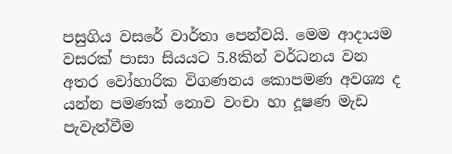පසුගිය වසරේ වාර්තා පෙන්වයි. මෙම ආදායම වසරක් පාසා සියයට 5.8කින් වර්ධනය වන අතර වෝහාරික විගණනය කොපමණ අවශ්‍ය ද යන්න පමණක් නොව වංචා හා දූෂණ මැඩ පැවැත්වීම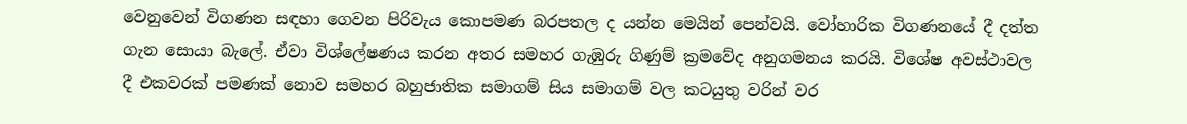වෙනුවෙන් විගණන සඳහා ගෙවන පිරිවැය කොපමණ බරපතල ද යන්න මෙයින් පෙන්වයි. වෝහාරික විගණනයේ දී දත්ත ගැන සොයා බැලේ. ඒවා විශ්ලේෂණය කරන අතර සමහර ගැඹුරු ගිණුම් ක්‍රමවේද අනුගමනය කරයි. විශේෂ අවස්ථාවල දී එකවරක් පමණක් නොව සමහර බහුජාතික සමාගම් සිය සමාගම් වල කටයුතු වරින් වර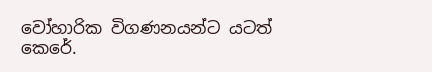වෝහාරික විගණනයන්ට යටත් කෙරේ.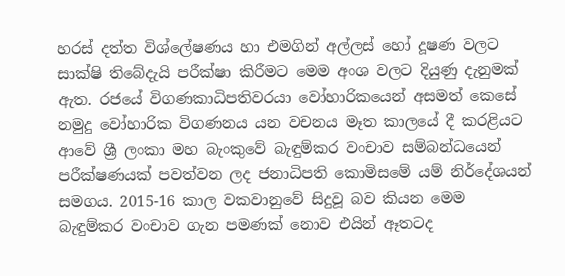හරස් දත්ත විශ්ලේෂණය හා එමගින් අල්ලස් හෝ දූෂණ වලට සාක්ෂි තිබේදැයි පරීක්ෂා කිරීමට මෙම අංශ වලට දියුණු දැනුමක් ඇත. රජයේ විගණකාධිපතිවරයා වෝහාරිකයෙන් අසමත් කෙසේ නමුදු වෝහාරික විගණනය යන වචනය මෑත කාලයේ දී කරළියට ආවේ ශ්‍රී ලංකා මහ බැංකුවේ බැඳුම්කර වංචාව සම්බන්ධයෙන් පරීක්ෂණයක් පවත්වන ලද ජනාධිපති කොමිසමේ යම් නිර්දේශයන් සමගය. 2015-16 කාල වකවානුවේ සිදුවූ බව කියන මෙම බැඳුම්කර වංචාව ගැන පමණක් නොව එයින් ඈතටද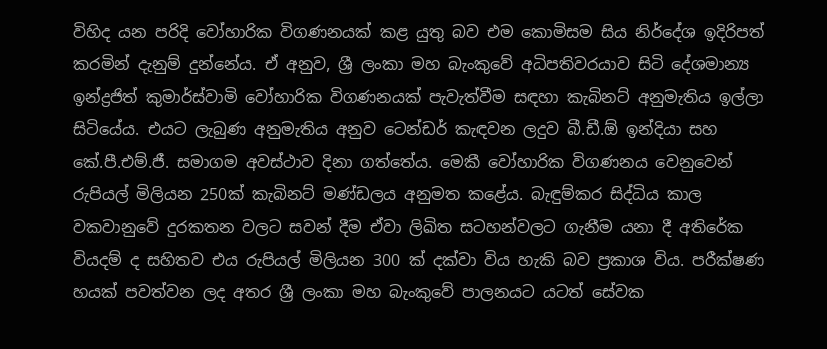විහිද යන පරිදි වෝහාරික විගණනයක් කළ යුතු බව එම කොමිසම සිය නිර්දේශ ඉදිරිපත් කරමින් දැනුම් දුන්නේය. ඒ අනුව, ශ්‍රී ලංකා මහ බැංකුවේ අධිපතිවරයාව සිටි දේශමාන්‍ය ඉන්ද්‍රජිත් කුමාර්ස්වාමි වෝහාරික විගණනයක් පැවැත්වීම සඳහා කැබිනට් අනුමැතිය ඉල්ලා සිටියේය. එයට ලැබුණ අනුමැතිය අනුව ටෙන්ඩර් කැඳවන ලදුව බී.ඩී.ඕ ඉන්දියා සහ කේ.පී.එම්.ජී. සමාගම අවස්ථාව දිනා ගත්තේය. මෙකී වෝහාරික විගණනය වෙනුවෙන් රුපියල් මිලියන 250ක් කැබිනට් මණ්ඩලය අනුමත කළේය. බැඳුම්කර සිද්ධිය කාල වකවානුවේ දුරකතන වලට සවන් දීම ඒවා ලිඛිත සටහන්වලට ගැනීම යනා දී අතිරේක වියදම් ද සහිතව එය රුපියල් මිලියන 300 ක් දක්වා විය හැකි බව ප්‍රකාශ විය. පරීක්ෂණ හයක් පවත්වන ලද අතර ශ්‍රී ලංකා මහ බැංකුවේ පාලනයට යටත් සේවක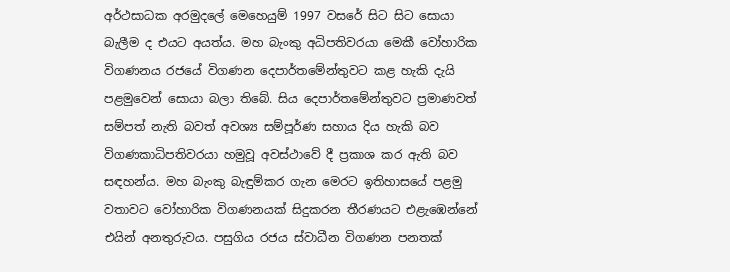අර්ථසාධක අරමුදලේ මෙහෙයුම් 1997 වසරේ සිට සිට සොයා බැලීම ද එයට අයත්ය. මහ බැංකු අධිපතිවරයා මෙකී වෝහාරික විගණනය රජයේ විගණන දෙපාර්තමේන්තුවට කළ හැකි දැයි පළමුවෙන් සොයා බලා තිබේ. සිය දෙපාර්තමේන්තුවට ප්‍රමාණවත් සම්පත් නැති බවත් අවශ්‍ය සම්පූර්ණ සහාය දිය හැකි බව විගණකාධිපතිවරයා හමුවූ අවස්ථාවේ දී ප්‍රකාශ කර ඇති බව සඳහන්ය. මහ බැංකු බැඳුම්කර ගැන මෙරට ඉතිහාසයේ පළමු වතාවට වෝහාරික විගණනයක් සිදුකරන තීරණයට එළැඹෙන්නේ එයින් අනතුරුවය. පසුගිය රජය ස්වාධීන විගණන පනතක්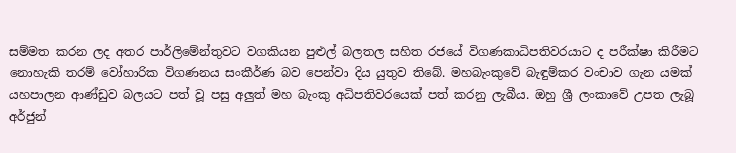සම්මත කරන ලද අතර පාර්ලිමේන්තුවට වගකියන පුළුල් බලතල සහිත රජයේ විගණකාධිපතිවරයාට ද පරීක්ෂා කිරීමට නොහැකි තරම් වෝහාරික විගණනය සංකීර්ණ බව පෙන්වා දිය යුතුව තිබේ. මහබැංකුවේ බැඳුම්කර වංචාව ගැන යමක් යහපාලන ආණ්ඩුව බලයට පත් වූ පසු අලුත් මහ බැංකු අධිපතිවරයෙක් පත් කරනු ලැබීය. ඔහු ශ්‍රී ලංකාවේ උපත ලැබූ අර්ජුන්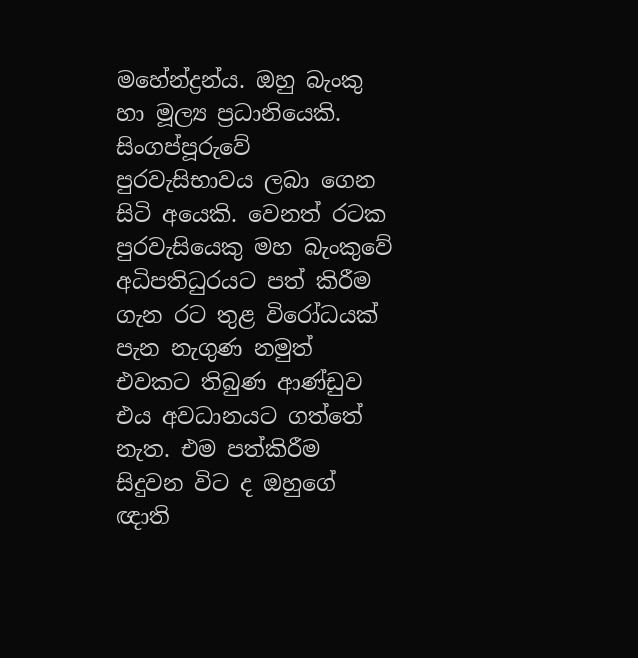මහේන්ද්‍රන්ය. ඔහු බැංකු හා මූල්‍ය ප්‍රධානියෙකි. සිංගප්පූරුවේ පුරවැසිභාවය ලබා ගෙන සිටි අයෙකි. වෙනත් රටක පුරවැසියෙකු මහ බැංකුවේ අධිපතිධුරයට පත් කිරීම ගැන රට තුළ විරෝධයක් පැන නැගුණ නමුත් එවකට තිබුණ ආණ්ඩුව එය අවධානයට ගත්තේ නැත. එම පත්කිරීම සිදුවන විට ද ඔහුගේ ඥාති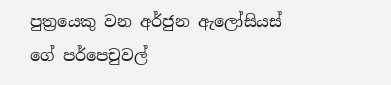පුත්‍රයෙකු වන අර්ජුන ඇලෝසියස් ගේ පර්පෙචුවල්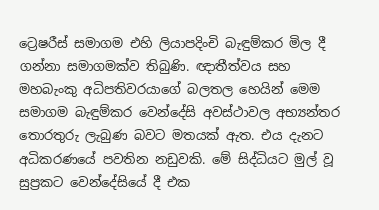ට්‍රෙෂරීස් සමාගම එහි ලියාපදිංචි බැඳුම්කර මිල දී ගන්නා සමාගමක්ව තිබුණි. ඥාතීත්වය සහ මහබැංකු අධිපතිවරයාගේ බලතල හෙයින් මෙම සමාගම බැඳුම්කර වෙන්දේසි අවස්ථාවල අභ්‍යන්තර තොරතුරු ලැබුණ බවට මතයක් ඇත. එය දැනට අධිකරණයේ පවතින නඩුවකි. මේ සිද්ධියට මුල් වූ සුප්‍රකට වෙන්දේසියේ දී එක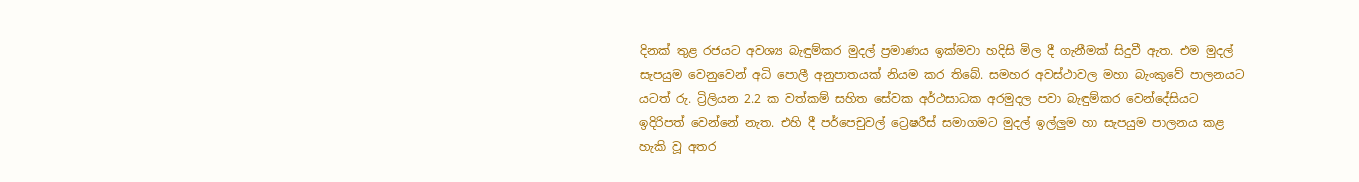දිනක් තුළ රජයට අවශ්‍ය බැඳුම්කර මුදල් ප්‍රමාණය ඉක්මවා හදිසි මිල දී ගැනීමක් සිදුවී ඇත. එම මුදල් සැපයුම වෙනුවෙන් අධි පොලී අනුපාතයක් නියම කර තිබේ. සමහර අවස්ථාවල මහා බැංකුවේ පාලනයට යටත් රු. ට්‍රිලියන 2.2 ක වත්කම් සහිත සේවක අර්ථසාධක අරමුදල පවා බැඳුම්කර වෙන්දේසියට ඉදිරිපත් වෙන්නේ නැත. එහි දී පර්පෙචුවල් ට්‍රෙෂරීස් සමාගමට මුදල් ඉල්ලුම හා සැපයුම පාලනය කළ හැකි වූ අතර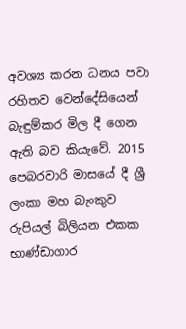අවශ්‍ය කරන ධනය පවා රහිතව වෙන්දේසියෙන් බැඳුම්කර මිල දී ගෙන ඇති බව කියැවේ. 2015 පෙබරවාරි මාසයේ දී ශ්‍රී ලංකා මහ බැංකුව රුපියල් බිලියන එකක භාණ්ඩාගාර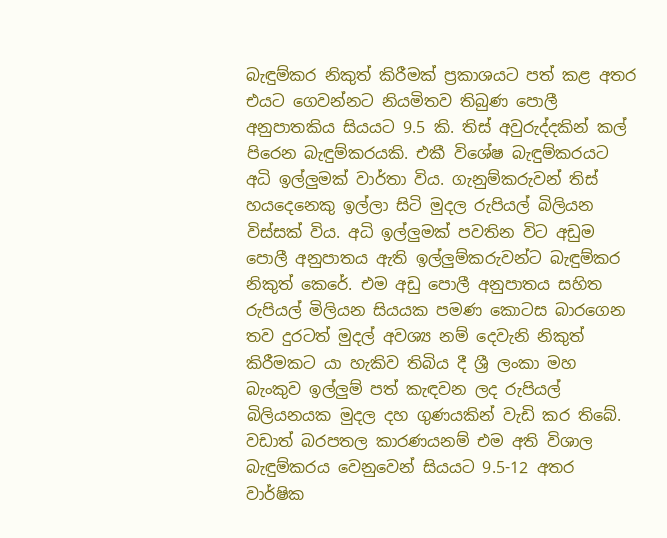බැඳුම්කර නිකුත් කිරීමක් ප්‍රකාශයට පත් කළ අතර එයට ගෙවන්නට නියමිතව තිබුණ පොලී අනුපාතකිය සියයට 9.5 කි. තිස් අවුරුද්දකින් කල් පිරෙන බැඳුම්කරයකි. එකී විශේෂ බැඳුම්කරයට අධි ඉල්ලුමක් වාර්තා විය. ගැනුම්කරුවන් තිස් හයදෙනෙකු ඉල්ලා සිටි මුදල රුපියල් බිලියන විස්සක් විය. අධි ඉල්ලුමක් පවතින විට අඩුම පොලී අනුපාතය ඇති ඉල්ලුම්කරුවන්ට බැඳුම්කර නිකුත් කෙරේ. එම අඩු පොලී අනුපාතය සහිත රුපියල් මිලියන සියයක පමණ කොටස බාරගෙන තව දුරටත් මුදල් අවශ්‍ය නම් දෙවැනි නිකුත් කිරීමකට යා හැකිව තිබිය දී ශ්‍රී ලංකා මහ බැංකුව ඉල්ලුම් පත් කැඳවන ලද රුපියල් බිලියනයක මුදල දහ ගුණයකින් වැඩි කර තිබේ. වඩාත් බරපතල කාරණයනම් එම අති විශාල බැඳුම්කරය වෙනුවෙන් සියයට 9.5-12 අතර වාර්ෂික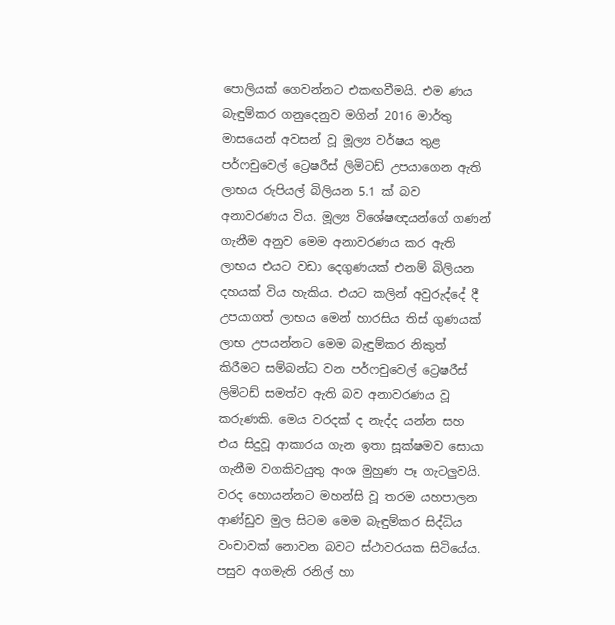පොලියක් ගෙවන්නට එකඟවීමයි. එම ණය බැඳුම්කර ගනුදෙනුව මගින් 2016 මාර්තු මාසයෙන් අවසන් වූ මූල්‍ය වර්ෂය තුළ පර්ෆචුවෙල් ට්‍රෙෂරීස් ලිමිටඩ් උපයාගෙන ඇති ලාභය රුපියල් බිලියන 5.1 ක් බව අනාවරණය විය. මූල්‍ය විශේෂඥයන්ගේ ගණන් ගැනීම අනුව මෙම අනාවරණය කර ඇති ලාභය එයට වඩා දෙගුණයක් එනම් බිලියන දහයක් විය හැකිය. එයට කලින් අවුරුද්දේ දී උපයාගත් ලාභය මෙන් හාරසිය තිස් ගුණයක් ලාභ උපයන්නට මෙම බැඳුම්කර නිකුත් කිරීමට සම්බන්ධ වන පර්ෆචුවෙල් ට්‍රෙෂරීස් ලිමිටඩ් සමත්ව ඇති බව අනාවරණය වූ කරුණකි. මෙය වරදක් ද නැද්ද යන්න සහ එය සිදුවූ ආකාරය ගැන ඉතා සූක්ෂමව සොයා ගැනීම වගකිවයුතු අංශ මුහුණ පෑ ගැටලුවයි. වරද හොයන්නට මහන්සි වූ තරම යහපාලන ආණ්ඩුව මුල සිටම මෙම බැඳුම්කර සිද්ධිය වංචාවක් නොවන බවට ස්ථාවරයක සිටියේය. පසුව අගමැති රනිල් හා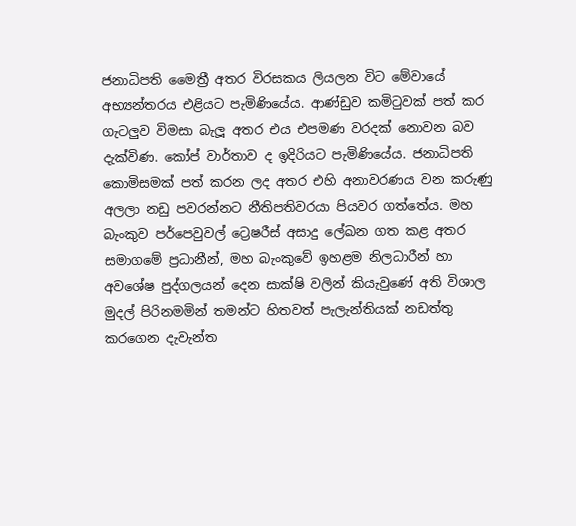ජනාධිපති මෛත්‍රී අතර විරසකය ලියලන විට මේවායේ අභ්‍යන්තරය එළියට පැමිණියේය. ආණ්ඩුව කමිටුවක් පත් කර ගැටලුව විමසා බැලූ අතර එය එපමණ වරදක් නොවන බව දැක්විණ. කෝප් වාර්තාව ද ඉදිරියට පැමිණියේය. ජනාධිපති කොමිසමක් පත් කරන ලද අතර එහි අනාවරණය වන කරුණු අලලා නඩු පවරන්නට නීතිපතිවරයා පියවර ගත්තේය. මහ බැංකුව පර්පෙවුවල් ට්‍රෙෂරීස් අසාදු ලේඛන ගත කළ අතර සමාගමේ ප්‍රධානීන්, මහ බැංකුවේ ඉහළම නිලධාරීන් හා අවශේෂ පුද්ගලයන් දෙන සාක්ෂි වලින් කියැවුණේ අති විශාල මුදල් පිරිනමමින් තමන්ට හිතවත් පැලැන්තියක් නඩත්තු කරගෙන දැවැන්ත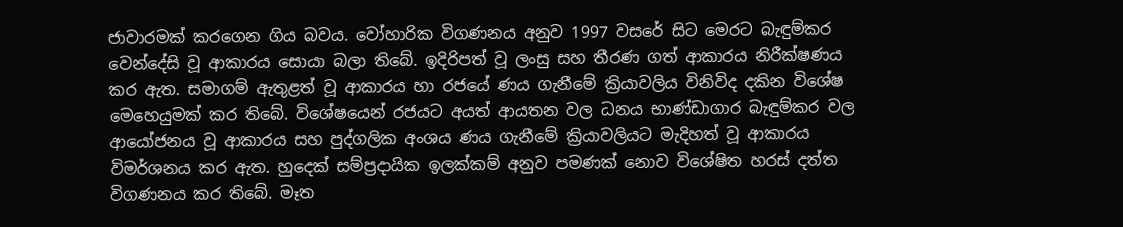ජාවාරමක් කරගෙන ගිය බවය. වෝහාරික විගණනය අනුව 1997 වසරේ සිට මෙරට බැඳුම්කර වෙන්දේසි වූ ආකාරය සොයා බලා තිබේ. ඉදිරිපත් වූ ලංසු සහ තීරණ ගත් ආකාරය නිරීක්ෂණය කර ඇත. සමාගම් ඇතුළත් වූ ආකාරය හා රජයේ ණය ගැනීමේ ක්‍රියාවලිය විනිවිද දකින විශේෂ මෙහෙයුමක් කර තිබේ. විශේෂයෙන් රජයට අයත් ආයතන වල ධනය භාණ්ඩාගාර බැඳුම්කර වල ආයෝජනය වූ ආකාරය සහ පුද්ගලික අංශය ණය ගැනීමේ ක්‍රියාවලියට මැදිහත් වූ ආකාරය විමර්ශනය කර ඇත. හුදෙක් සම්ප්‍රදායික ඉලක්කම් අනුව පමණක් නොව විශේෂිත හරස් දත්ත විගණනය කර තිබේ. මෑත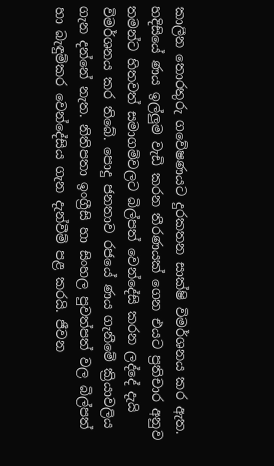කාලීන තොරතුරු ගවේෂණයට දුරකතන සාක්ෂි විමර්ශනය කර ඇත. හදිසියේ ණය ඉල්ලුම වැඩි කරන තීරණයක් ගෙන එයට ප්‍රතිචාර අනුව තමන්ට හිතවත් සමාගම්වලට බිල්පත් වෙන්දේසි කරන ලද්දේ දැයි විමර්ශනය කර තිබේ. පොදු ජනතාව රජයේ ණය ගැනීමේ ක්‍රියාවලිය ගැන දන්නේ නැත. නිතිපතා ඉංග්‍රීසි හා සිංහල පුවත්පත් වල බිල්පත් හා බැඳුම්කර වෙන්දේසිය ගැන දැන්වීම් පළ කරයි. ජීවන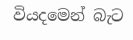වියදමෙන් බැට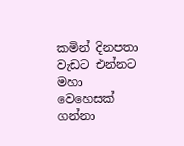කමින් දිනපතා වැඩට එන්නට මහා වෙහෙසක් ගන්නා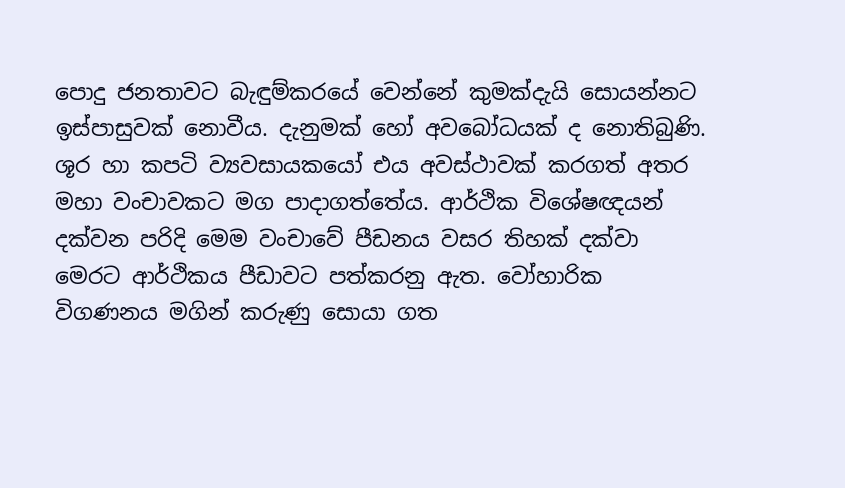පොදු ජනතාවට බැඳුම්කරයේ වෙන්නේ කුමක්දැයි සොයන්නට ඉස්පාසුවක් නොවීය. දැනුමක් හෝ අවබෝධයක් ද නොතිබුණි. ශූර හා කපටි ව්‍යවසායකයෝ එය අවස්ථාවක් කරගත් අතර මහා වංචාවකට මග පාදාගත්තේය. ආර්ථික විශේෂඥයන් දක්වන පරිදි මෙම වංචාවේ පීඩනය වසර තිහක් දක්වා මෙරට ආර්ථිකය පීඩාවට පත්කරනු ඇත. වෝහාරික විගණනය මගින් කරුණු සොයා ගත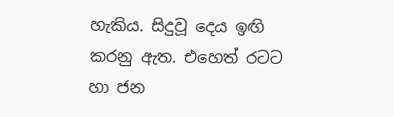හැකිය. සිදුවූ දෙය ඉඟි කරනු ඇත. එහෙත් රටට හා ජන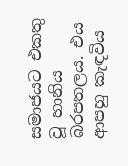සමාජයට එකතු වූ හානිය බරපතලය. එය ආපහු කැඳවිය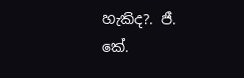හැකිද?. ජී. කේ.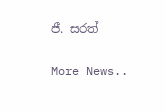ජී. සරත්


More News..